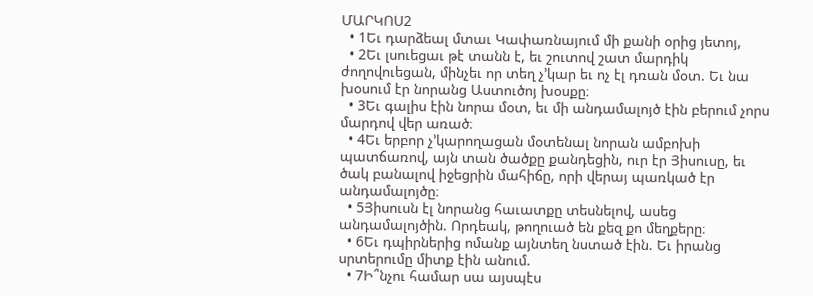ՄԱՐԿՈՍ2
  • 1Եւ դարձեալ մտաւ Կափառնայում մի քանի օրից յետոյ,
  • 2Եւ լսուեցաւ թէ տանն է, եւ շուտով շատ մարդիկ ժողովուեցան, մինչեւ որ տեղ չ’կար եւ ոչ էլ դռան մօտ. Եւ նա խօսում էր նորանց Աստուծոյ խօսքը։
  • 3Եւ գալիս էին նորա մօտ, եւ մի անդամալոյծ էին բերում չորս մարդով վեր առած։
  • 4Եւ երբոր չ’կարողացան մօտենալ նորան ամբոխի պատճառով, այն տան ծածքը քանդեցին, ուր էր Յիսուսը, եւ ծակ բանալով իջեցրին մահիճը, որի վերայ պառկած էր անդամալոյծը։
  • 5Յիսուսն էլ նորանց հաւատքը տեսնելով, ասեց անդամալոյծին. Որդեակ, թողուած են քեզ քո մեղքերը։
  • 6Եւ դպիրներից ոմանք այնտեղ նստած էին. Եւ իրանց սրտերումը միտք էին անում.
  • 7Ի՞նչու համար սա այսպէս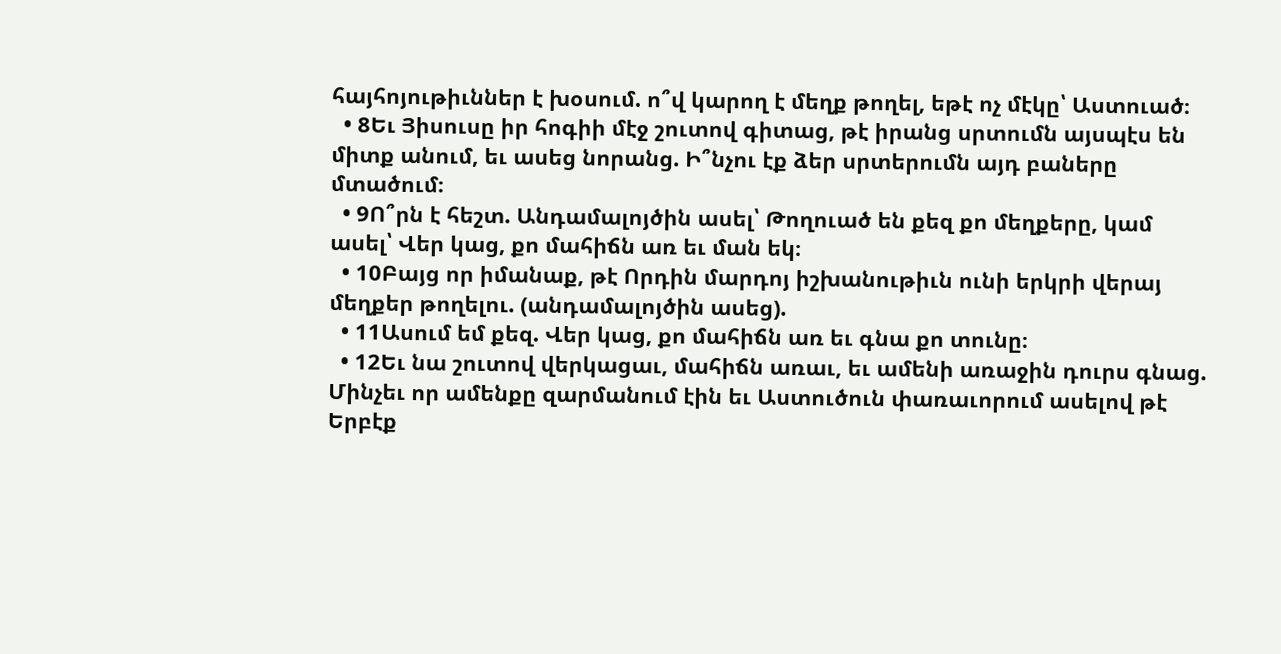հայհոյութիւններ է խօսում. ո՞վ կարող է մեղք թողել, եթէ ոչ մէկը՝ Աստուած։
  • 8Եւ Յիսուսը իր հոգիի մէջ շուտով գիտաց, թէ իրանց սրտումն այսպէս են միտք անում, եւ ասեց նորանց. Ի՞նչու էք ձեր սրտերումն այդ բաները մտածում։
  • 9Ո՞րն է հեշտ. Անդամալոյծին ասել՝ Թողուած են քեզ քո մեղքերը, կամ ասել՝ Վեր կաց, քո մահիճն առ եւ ման եկ։
  • 10Բայց որ իմանաք, թէ Որդին մարդոյ իշխանութիւն ունի երկրի վերայ մեղքեր թողելու. (անդամալոյծին ասեց).
  • 11Ասում եմ քեզ. Վեր կաց, քո մահիճն առ եւ գնա քո տունը։
  • 12Եւ նա շուտով վերկացաւ, մահիճն առաւ, եւ ամենի առաջին դուրս գնաց. Մինչեւ որ ամենքը զարմանում էին եւ Աստուծուն փառաւորում ասելով թէ Երբէք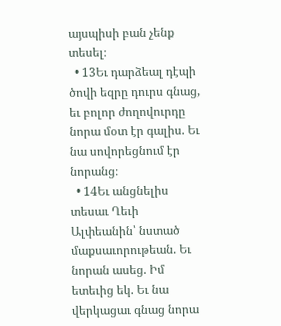այսպիսի բան չենք տեսել։
  • 13Եւ դարձեալ դէպի ծովի եզրը դուրս գնաց, եւ բոլոր ժողովուրդը նորա մօտ էր գալիս. Եւ նա սովորեցնում էր նորանց։
  • 14Եւ անցնելիս տեսաւ Ղեւի Ալփեանին՝ նստած մաքսաւորութեան. Եւ նորան ասեց. Իմ ետեւից եկ. Եւ նա վերկացաւ գնաց նորա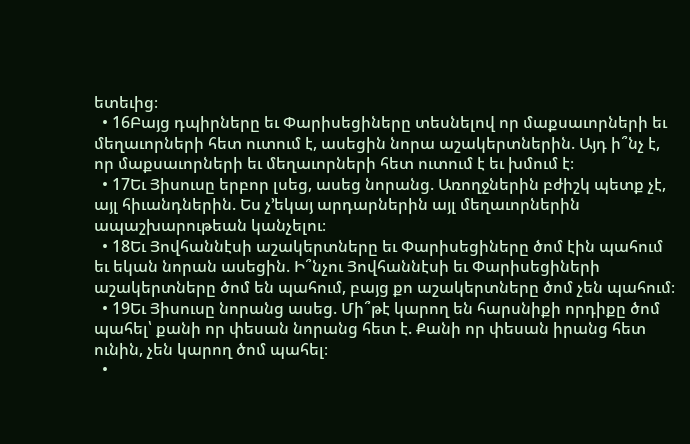ետեւից։
  • 16Բայց դպիրները եւ Փարիսեցիները տեսնելով որ մաքսաւորների եւ մեղաւորների հետ ուտում է, ասեցին նորա աշակերտներին. Այդ ի՞նչ է, որ մաքսաւորների եւ մեղաւորների հետ ուտում է եւ խմում է։
  • 17Եւ Յիսուսը երբոր լսեց, ասեց նորանց. Առողջներին բժիշկ պետք չէ, այլ հիւանդներին. Ես չ’եկայ արդարներին այլ մեղաւորներին ապաշխարութեան կանչելու։
  • 18Եւ Յովհաննէսի աշակերտները եւ Փարիսեցիները ծոմ էին պահում եւ եկան նորան ասեցին. Ի՞նչու Յովհաննէսի եւ Փարիսեցիների աշակերտները ծոմ են պահում, բայց քո աշակերտները ծոմ չեն պահում։
  • 19Եւ Յիսուսը նորանց ասեց. Մի՞թէ կարող են հարսնիքի որդիքը ծոմ պահել՝ քանի որ փեսան նորանց հետ է. Քանի որ փեսան իրանց հետ ունին, չեն կարող ծոմ պահել։
  •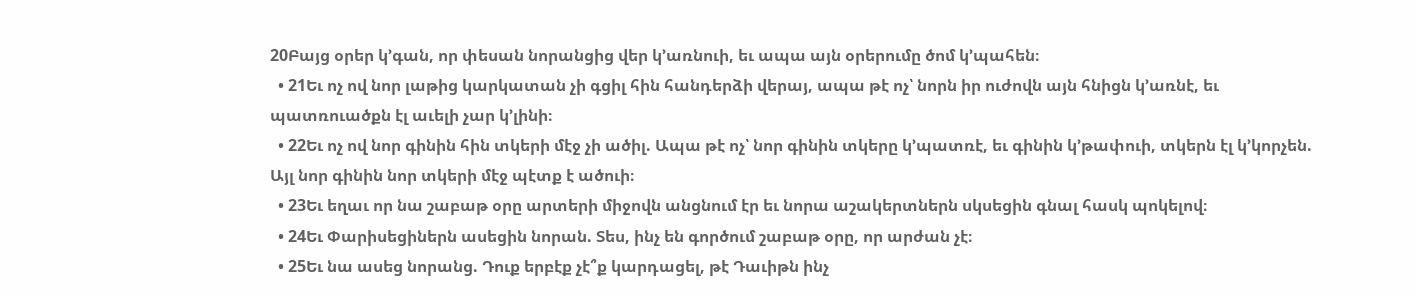20Բայց օրեր կ’գան, որ փեսան նորանցից վեր կ’առնուի, եւ ապա այն օրերումը ծոմ կ’պահեն։
  • 21Եւ ոչ ով նոր լաթից կարկատան չի գցիլ հին հանդերձի վերայ, ապա թէ ոչ՝ նորն իր ուժովն այն հնիցն կ’առնէ, եւ պատռուածքն էլ աւելի չար կ’լինի։
  • 22Եւ ոչ ով նոր գինին հին տկերի մէջ չի ածիլ. Ապա թէ ոչ՝ նոր գինին տկերը կ’պատռէ, եւ գինին կ’թափուի, տկերն էլ կ’կորչեն. Այլ նոր գինին նոր տկերի մէջ պէտք է ածուի։
  • 23Եւ եղաւ որ նա շաբաթ օրը արտերի միջովն անցնում էր եւ նորա աշակերտներն սկսեցին գնալ հասկ պոկելով։
  • 24Եւ Փարիսեցիներն ասեցին նորան. Տես, ինչ են գործում շաբաթ օրը, որ արժան չէ։
  • 25Եւ նա ասեց նորանց. Դուք երբէք չէ՞ք կարդացել, թէ Դաւիթն ինչ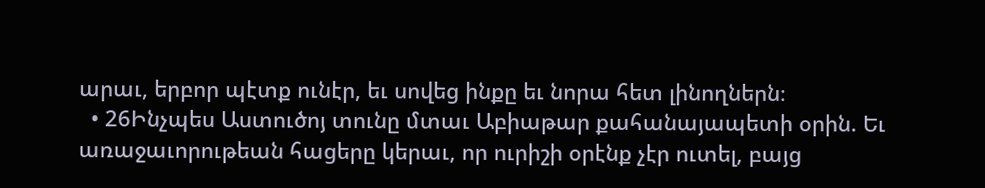արաւ, երբոր պէտք ունէր, եւ սովեց ինքը եւ նորա հետ լինողներն։
  • 26Ինչպես Աստուծոյ տունը մտաւ Աբիաթար քահանայապետի օրին. Եւ առաջաւորութեան հացերը կերաւ, որ ուրիշի օրէնք չէր ուտել, բայց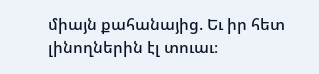միայն քահանայից. Եւ իր հետ լինողներին էլ տուաւ։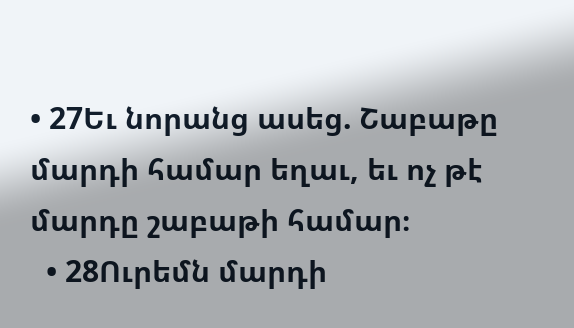• 27Եւ նորանց ասեց. Շաբաթը մարդի համար եղաւ, եւ ոչ թէ մարդը շաբաթի համար։
  • 28Ուրեմն մարդի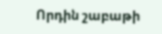Որդին շաբաթի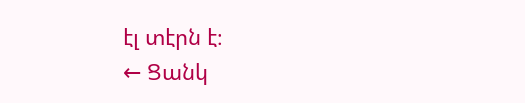էլ տէրն է։
← Ցանկ